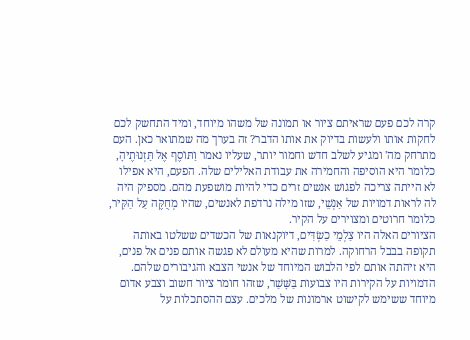קרה לכם פעם שראיתם ציור או תמונה של משהו מיוחד, ומיד התחשק לכם לחקות אותו ולעשות בדיוק את אותו הדבר? זה בערך מה שמתואר כאן. העם מתרחק מה' ומגיע לשלב חדש וחמור יותר, שעליו נאמר וַתּוֹסֶף אֶל תַּזְנוּתֶיהָ, כלומר היא הוסיפה והחמירה את עבודת האלילים שלה. הפעם, היא אפילו לא הייתה צריכה לפגוש אנשים זרים כדי להיות מושפעת מהם. מספיק היה לה לראות דמויות של אַנְשֵׁי, שזו מילה נרדפת לאנשים, שהיו מְחֻקֶּה עַל הַקִּיר, כלומר חרוטים ומצוירים על הקיר.
הציורים האלה היו צַלְמֵי כַשְׂדִּים, דיוקנאות של הכשדים ששלטו באותה תקופה בבבל הרחוקה. למרות שהיא מעולם לא פגשה אותם פנים אל פנים, היא זיהתה אותם לפי הלבוש המיוחד של אנשי הצבא והגיבורים שלהם. הדמויות על הקירות היו צבועות בַּשָּׁשַׁר, שזהו חומר ציור חשוב וצבע אדום מיוחד ששימש לקישוט ארמונות של מלכים. עצם ההסתכלות על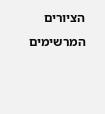הציורים המרשימים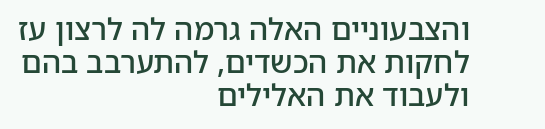והצבעוניים האלה גרמה לה לרצון עז לחקות את הכשדים, להתערבב בהם ולעבוד את האלילים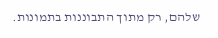שלהם, רק מתוך התבוננות בתמונות.